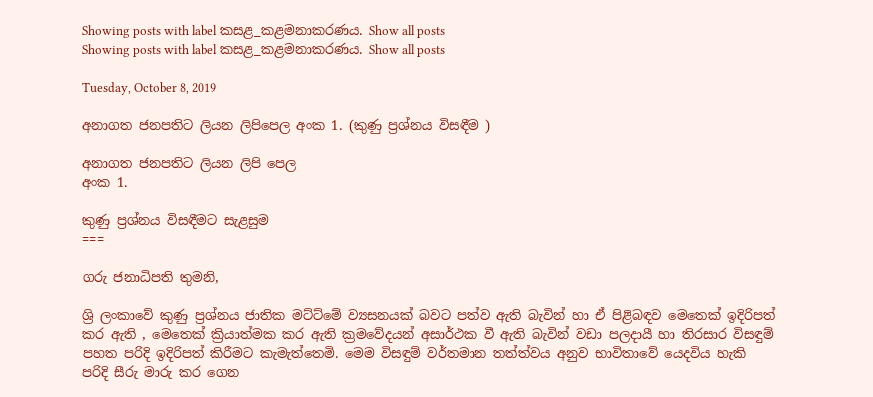Showing posts with label කසළ_කළමනාකරණය. Show all posts
Showing posts with label කසළ_කළමනාකරණය. Show all posts

Tuesday, October 8, 2019

අනාගත ජනපතිට ලියන ලිපිපෙල අංක 1. (කුණු ප්‍රශ්නය විසඳීම )

අනාගත ජනපතිට ලියන ලිපි පෙල
අංක 1.

කුණු ප්‍රශ්නය විසඳීමට සැළසුම
===

ගරු ජනාධිපති තුමනි,

ශ්‍රි ලංකාවේ කුණු ප්‍රශ්නය ජාතික මට්ට්මේ ව්‍යසනයක් බවට පත්ව ඇති බැවින් හා ඒ පිළිබඳව මෙතෙක් ඉදිරිපත් කර ඇති , මෙතෙක් ක්‍රියාත්මක කර ඇති ක්‍රමවේදයන් අසාර්ථක වී ඇති බැවින් වඩා පලදායී හා තිරසාර විසඳුම් පහත පරිදි ඉදිරිපත් කිරීමට කැමැත්තෙමි. මෙම විසඳුම් වර්තමාන තත්ත්වය අනුව භාවිතාවේ යෙදවිය හැකි පරිදි සීරු මාරු කර ගෙන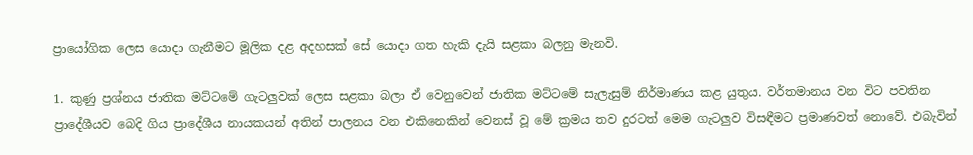ප්‍රායෝගික ලෙස යොදා ගැනීමට මූලික දළ අදහසක් සේ යොදා ගත හැකි දැයි සළකා බලනු මැනවි.

1. කුණු ප්‍රශ්නය ජාතික මට්ටමේ ගැටලුවක් ලෙස සළකා බලා ඒ වෙනුවෙන් ජාතික මට්ටමේ සැලැසුම් නිර්මාණය කළ යුතුය. වර්තමානය වන විට පවතින ප්‍රාදේශීයව බෙදි ගිය ප්‍රාදේශීය නායකයන් අතින් පාලනය වන එකිනෙකින් වෙනස් වූ මේ ක්‍රමය තව දුරටත් මෙම ගැටලුව විසඳීමට ප්‍රමාණවත් නොවේ. එබැවින්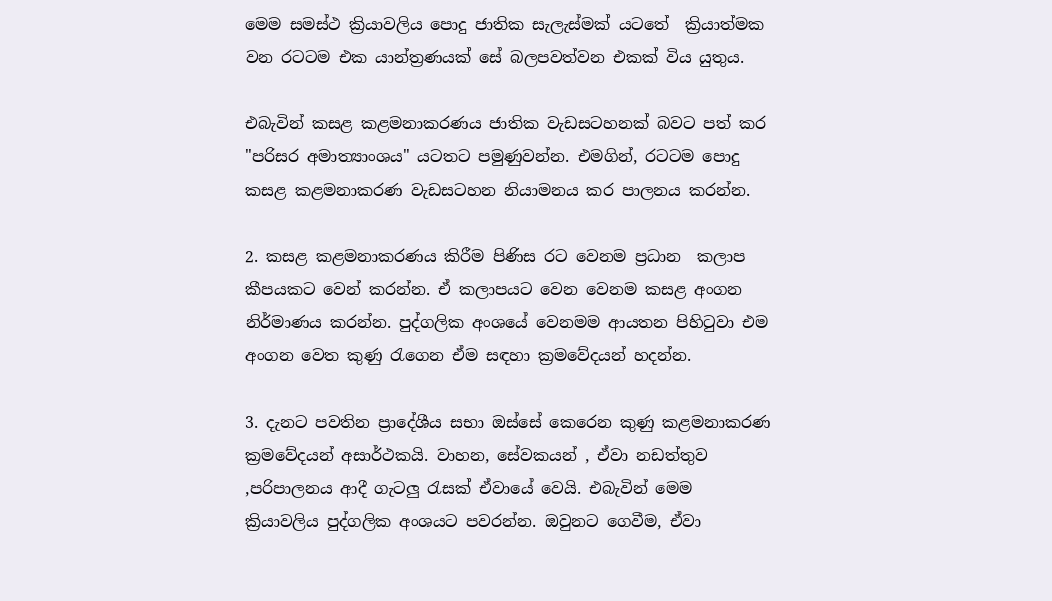මෙම සමස්ථ ක්‍රියාවලිය පොදු ජාතික සැලැස්මක් යටතේ  ක්‍රියාත්මක වන රටටම එක යාන්ත්‍රණයක් සේ බලපවත්වන එකක් විය යුතුය.

එබැවින් කසළ කළමනාකරණය ජාතික වැඩසටහනක් බවට පත් කර "පරිසර අමාත්‍යාංශය" යටතට පමුණුවන්න. එමගින්, රටටම පොදු කසළ කළමනාකරණ වැඩසටහන නියාමනය කර පාලනය කරන්න.

2. කසළ කළමනාකරණය කිරීම පිණිස රට වෙනම ප්‍රධාන  කලාප කීපයකට වෙන් කරන්න. ඒ කලාපයට වෙන වෙනම කසළ අංගන නිර්මාණය කරන්න. පුද්ගලික අංශයේ වෙනමම ආයතන පිහිටුවා එම අංගන වෙත කුණු රැගෙන ඒම සඳහා ක්‍රමවේදයන් හදන්න.

3. දැනට පවතින ප්‍රාදේශීය සභා ඔස්සේ කෙරෙන කුණු කළමනාකරණ ක්‍රමවේදයන් අසාර්ථකයි. වාහන, සේවකයන් , ඒවා නඩත්තුව ,පරිපාලනය ආදී ගැටලු රැසක් ඒවායේ වෙයි. එබැවින් මෙම ක්‍රියාවලිය පුද්ගලික අංශයට පවරන්න. ඔවුනට ගෙවීම, ඒවා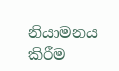නියාමනය කිරීම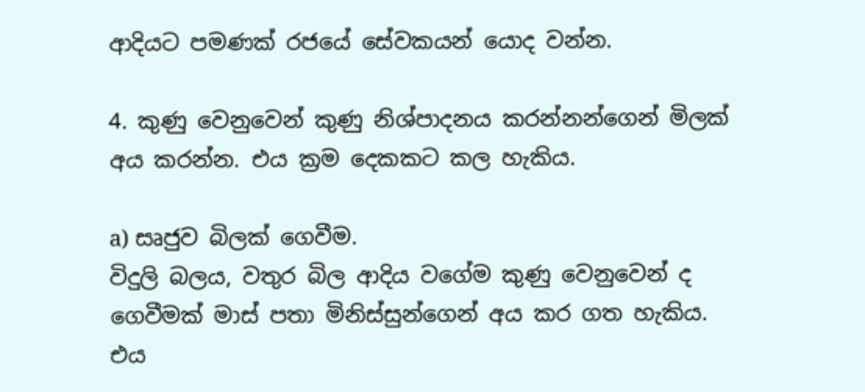ආදියට පමණක් රජයේ සේවකයන් යොද වන්න.

4. කුණු වෙනුවෙන් කුණු නිශ්පාදනය කරන්නන්ගෙන් මිලක් අය කරන්න. එය ක්‍රම දෙකකට කල හැකිය.

a) සෘජුව බිලක් ගෙවීම.
විදුලි බලය, වතුර බිල ආදිය වගේම කුණු වෙනුවෙන් ද ගෙවීමක් මාස් පතා මිනිස්සුන්ගෙන් අය කර ගත හැකිය. එය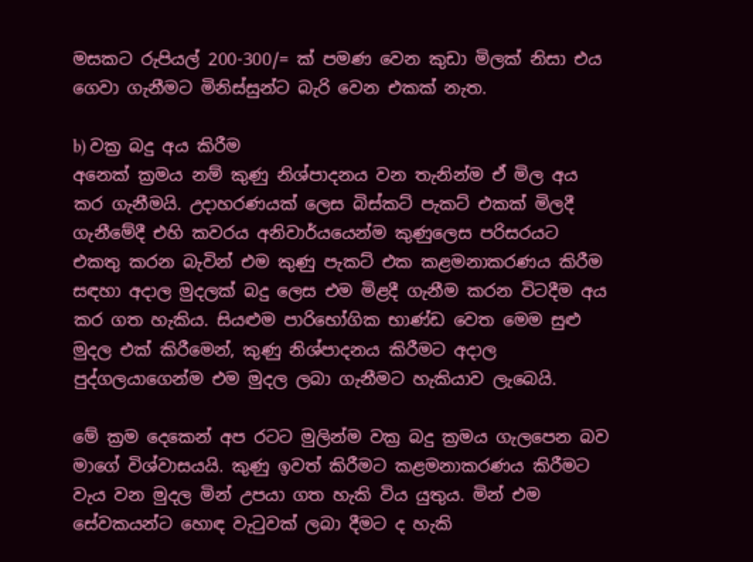මසකට රුපියල් 200-300/= ක් පමණ වෙන කුඩා මිලක් නිසා එය ගෙවා ගැනීමට මිනිස්සුන්ට බැරි වෙන එකක් නැත.

b) වක්‍ර බදු අය කිරීම
අනෙක් ක්‍රමය නම් කුණු නිශ්පාදනය වන තැනින්ම ඒ මිල අය කර ගැනීමයි. උදාහරණයක් ලෙස බිස්කට් පැකට් එකක් මිලදී ගැනීමේදී එහි කවරය අනිවාර්යයෙන්ම කුණුලෙස පරිසරයට එකතු කරන බැවින් එම කුණු පැකට් එක කළමනාකරණය කිරීම සඳහා අදාල මුදලක් බදු ලෙස එම මිළදී ගැනීම කරන විටදීම අය කර ගත හැකිය. සියළුම පාරිභෝගික භාණ්ඩ වෙත මෙම සුළු මුදල එක් කිරීමෙන්, කුණු නිශ්පාදනය කිරීමට අදාල පුද්ගලයාගෙන්ම එම මුදල ලබා ගැනීමට හැකියාව ලැබෙයි.

මේ ක්‍රම දෙකෙන් අප රටට මුලින්ම වක්‍ර බදු ක්‍රමය ගැලපෙන බව මාගේ විශ්වාසයයි. කුණු ඉවත් කිරීමට කළමනාකරණය කිරීමට  වැය වන මුදල මින් උපයා ගත හැකි විය යුතුය. මින් එම සේවකයන්ට හොඳ වැටුවක් ලබා දීමට ද හැකි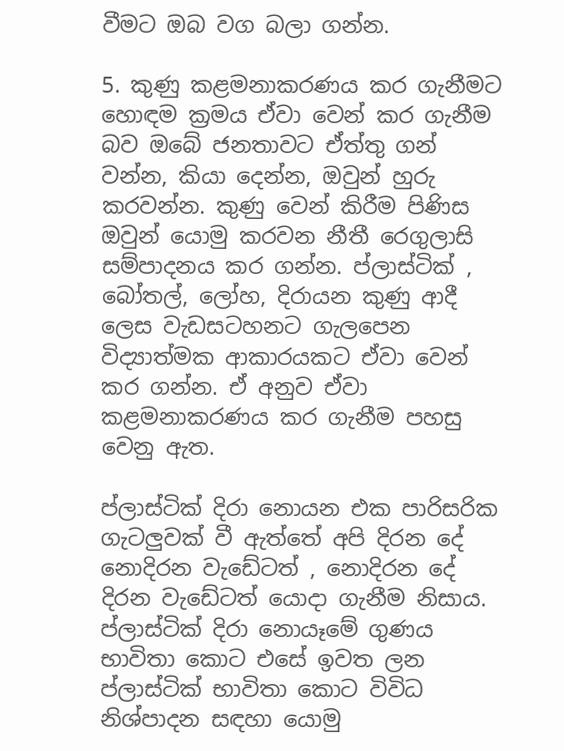වීමට ඔබ වග බලා ගන්න.

5. කුණු කළමනාකරණය කර ගැනීමට හොඳම ක්‍රමය ඒවා වෙන් කර ගැනීම බව ඔබේ ජනතාවට ඒත්තු ගන් වන්න, කියා දෙන්න, ඔවුන් හුරු කරවන්න. කුණු වෙන් කිරීම පිණිස ඔවුන් යොමු කරවන නීතී රෙගුලාසි සම්පාදනය කර ගන්න. ප්ලාස්ටික් , බෝතල්, ලෝහ, දිරායන කුණු ආදී ලෙස වැඩසටහනට ගැලපෙන විද්‍යාත්මක ආකාරයකට ඒවා වෙන් කර ගන්න. ඒ අනුව ඒවා කළමනාකරණය කර ගැනීම පහසු වෙනු ඇත.

ප්ලාස්ටික් දිරා නොයන එක පාරිසරික ගැටලුවක් වී ඇත්තේ අපි දිරන දේ නොදිරන වැඩේටත් , නොදිරන දේ දිරන වැඩේටත් යොදා ගැනීම නිසාය. ප්ලාස්ටික් දිරා නොයෑමේ ගුණය භාවිතා කොට එසේ ඉවත ලන ප්ලාස්ටික් භාවිතා කොට විවිධ නිශ්පාදන සඳහා යොමු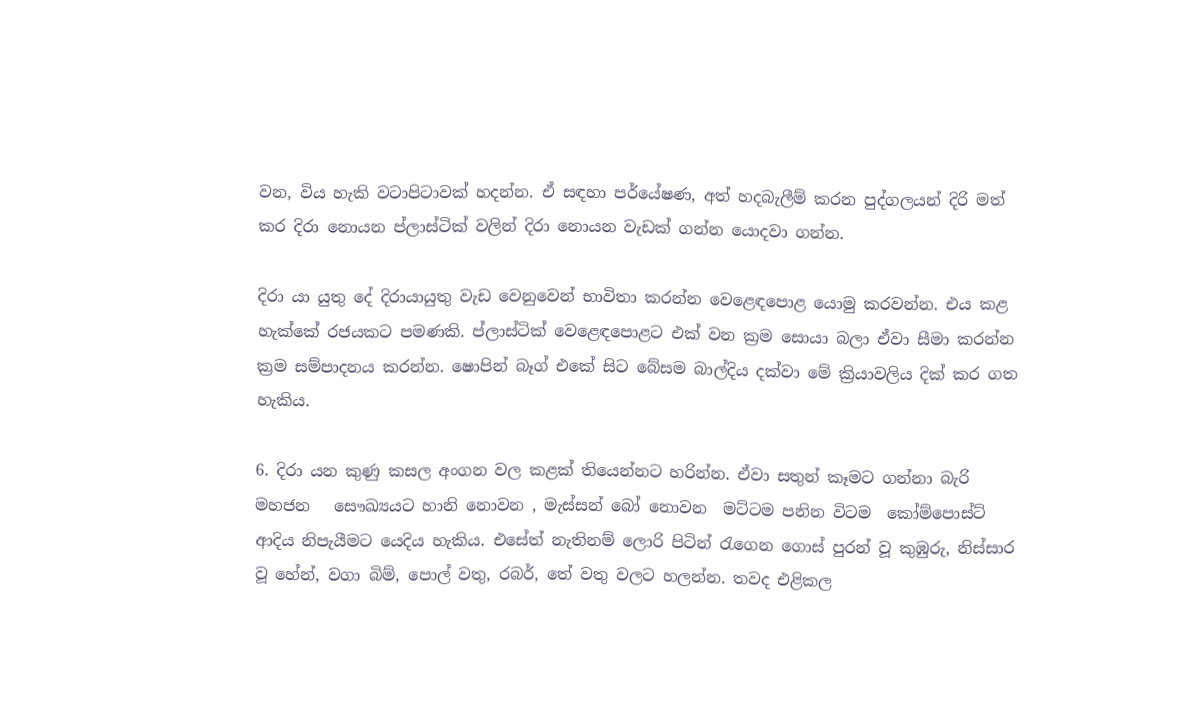වන, විය හැකි වටාපිටාවක් හදන්න. ඒ සඳහා පර්යේෂණ, අත් හදබැලීම් කරන පුද්ගලයන් දිරි මත් කර දිරා නොයන ප්ලාස්ටික් වලින් දිරා නොයන වැඩක් ගන්න යොදවා ගන්න.

දිරා යා යුතු දේ දිරායායුතු වැඩ වෙනුවෙන් භාවිතා කරන්න වෙළෙඳපොළ යොමු කරවන්න. එය කළ හැක්කේ රජයකට පමණකි. ප්ලාස්ටික් වෙළෙඳපොළට එක් වන ක්‍රම සොයා බලා ඒවා සීමා කරන්න ක්‍රම සම්පාදනය කරන්න. ෂොපින් බෑග් එකේ සිට බේසම බාල්දිය දක්වා මේ ක්‍රියාවලිය දික් කර ගත හැකිය.

6. දිරා යන කුණු කසල අංගන වල කළක් තියෙන්නට හරින්න. ඒවා සතුන් කෑමට ගන්නා බැරි මහජන   සෞඛ්‍යයට හානි නොවන , මැස්සන් බෝ නොවන  මට්ටම පනින විටම  කෝම්පොස්ට් ආදිය නිපැයීමට යෙදිය හැකිය. එසේත් නැතිනම් ලොරි පිටින් රැගෙන ගොස් පුරන් වූ කුඹුරු, නිස්සාර වූ හේන්, වගා බිම්, පොල් වතු, රබර්, තේ වතු වලට හලන්න. තවද එළිකල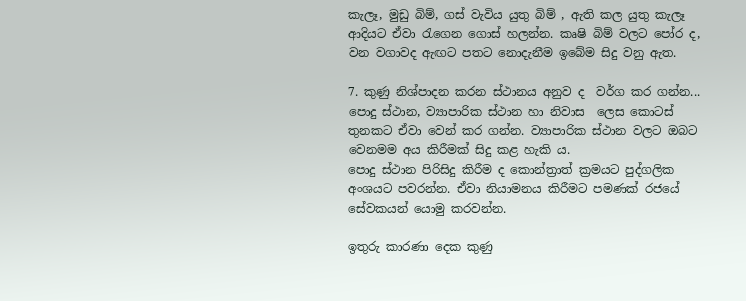කැලෑ, මුඩු බිම්, ගස් වැවිය යුතු බිම් , ඇති කල යුතු කැලෑ ආදියට ඒවා රැගෙන ගොස් හලන්න. කෘෂි බිම් වලට පෝර ද, වන වගාවද ඇඟට පතට නොදැනීම ඉබේම සිදු වනු ඇත.

7. කුණු නිශ්පාදන කරන ස්ථානය අනුව ද  වර්ග කර ගන්න...
පොදු ස්ථාන, ව්‍යාපාරික ස්ථාන හා නිවාස  ලෙස කොටස් තුනකට ඒවා වෙන් කර ගන්න. ව්‍යාපාරික ස්ථාන වලට ඔබට වෙනමම අය කිරීමක් සිදු කළ හැකි ය.
පොදු ස්ථාන පිරිසිදු කිරීම ද කොන්ත්‍රාත් ක්‍රමයට පුද්ගලික අංශයට පවරන්න. ඒවා නියාමනය කිරීමට පමණක් රජයේ සේවකයන් යොමු කරවන්න.

ඉතුරු කාරණා දෙක කුණු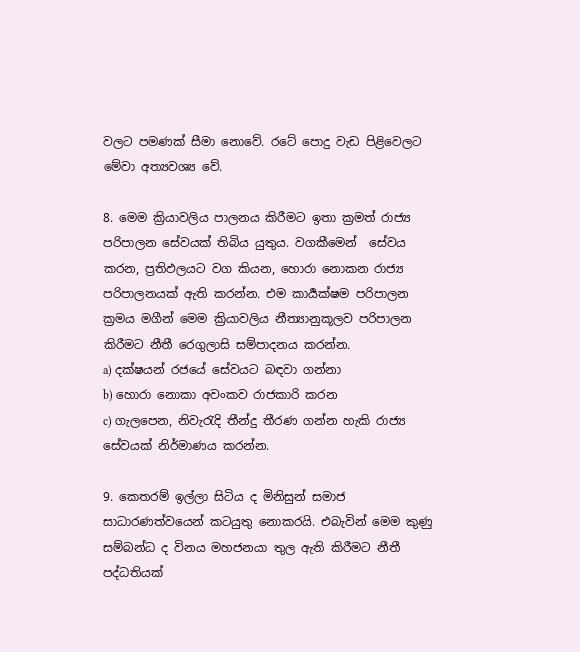වලට පමණක් සීමා නොවේ. රටේ පොදු වැඩ පිළිවෙලට මේවා අත්‍යවශ්‍ය වේ.

8. මෙම ක්‍රියාවලිය පාලනය කිරීමට ඉතා ක්‍රමත් රාජ්‍ය පරිපාලන සේවයක් තිබිය යුතුය. වගකීමෙන්  සේවය කරන, ප්‍රතිඵලයට වග කියන, හොරා නොකන රාජ්‍ය පරිපාලනයක් ඇති කරන්න. එම කාර්‍යක්ෂම පරිපාලන ක්‍රමය මගීන් මෙම ක්‍රියාවලිය නීත්‍යානුකූලව පරිපාලන කිරීමට නීතී රෙගුලාසි සම්පාදනය කරන්න.
a) දක්ෂයන් රජයේ සේවයට බඳවා ගන්නා
b) හොරා නොකා අවංකව රාජකාරි කරන
c) ගැලපෙන, නිවැරැදි තීන්දු තීරණ ගන්න හැකි රාජ්‍ය සේවයක් නිර්මාණය කරන්න.

9. කෙතරම් ඉල්ලා සිටිය ද මිනිසුන් සමාජ සාධාරණත්වයෙන් කටයුතු නොකරයි. එබැවින් මෙම කුණු සම්බන්ධ ද විනය මහජනයා තුල ඇති කිරීමට නීතී පද්ධතියක්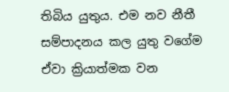තිබිය යුතුය. එම නව නීතී සම්පාදනය කල යුතු වගේම ඒවා ක්‍රියාත්මක වන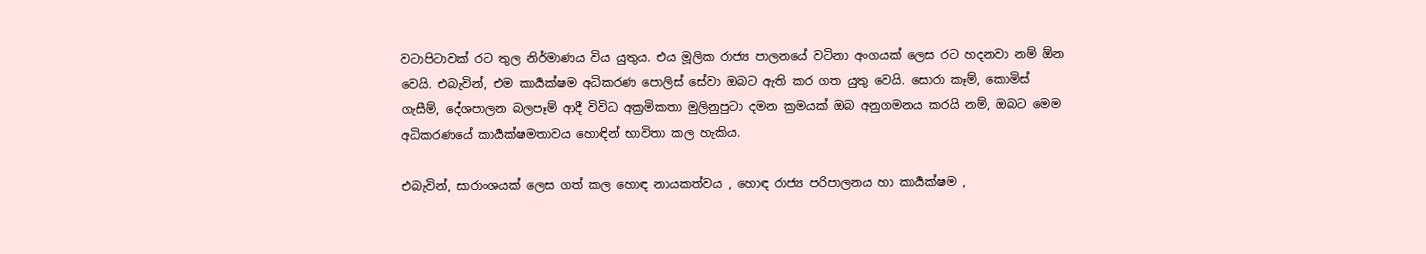වටාපිටාවක් රට තුල නිර්මාණය විය යුතුය. එය මූලික රාජ්‍ය පාලනයේ වටිනා අංගයක් ලෙස රට හදනවා නම් ඕන වෙයි. එබැවින්, එම කාර්‍යක්ෂම අධිකරණ පොලිස් සේවා ඔබට ඇති කර ගත යුතු වෙයි. සොරා කෑම්, කොමිස් ගැසීම්, දේශපාලන බලපෑම් ආදී විවිධ අක්‍රමිකතා මුලිනුපුටා දමන ක්‍රමයක් ඔබ අනුගමනය කරයි නම්, ඔබට මෙම අධිකරණයේ කාර්‍යක්ෂමතාවය හොඳින් භාවිතා කල හැකිය.

එබැවින්, සාරාංශයක් ලෙස ගත් කල හොඳ නායකත්වය , හොඳ රාජ්‍ය පරිපාලනය හා කාර්‍යක්ෂම ,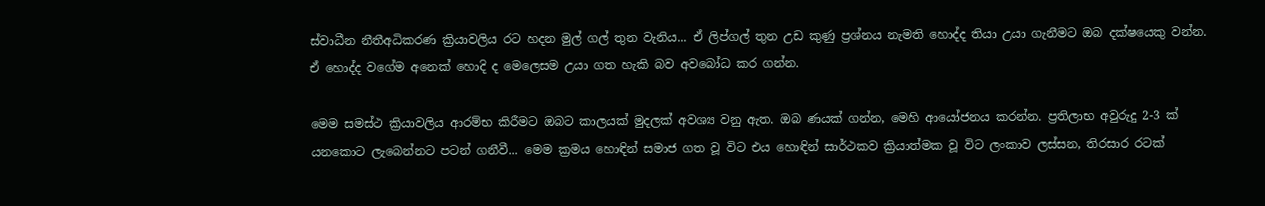ස්වාධීන නීතීඅධිකරණ ක්‍රියාවලිය රට හදන මුල් ගල් තුන වැනිය... ඒ ලිප්ගල් තුන උඩ කුණු ප්‍රශ්නය නැමති හොද්ද තියා උයා ගැනීමට ඔබ දක්ෂයෙකු වන්න. ඒ හොද්ද වගේම අනෙක් හොදි ද මෙලෙසම උයා ගත හැකි බව අවබෝධ කර ගන්න.

මෙම සමස්ථ ක්‍රියාවලිය ආරම්භ කිරීමට ඔබට කාලයක් මුදලක් අවශ්‍ය වනු ඇත. ඔබ ණයක් ගන්න, මෙහි ආයෝජනය කරන්න. ප්‍රතිලාභ අවුරුදු 2-3 ක් යනකොට ලැබෙන්නට පටන් ගනීවී... මෙම ක්‍රමය හොඳින් සමාජ ගත වූ විට එය හොඳින් සාර්ථකව ක්‍රියාත්මක වූ විට ලංකාව ලස්සන, තිරසාර රටක්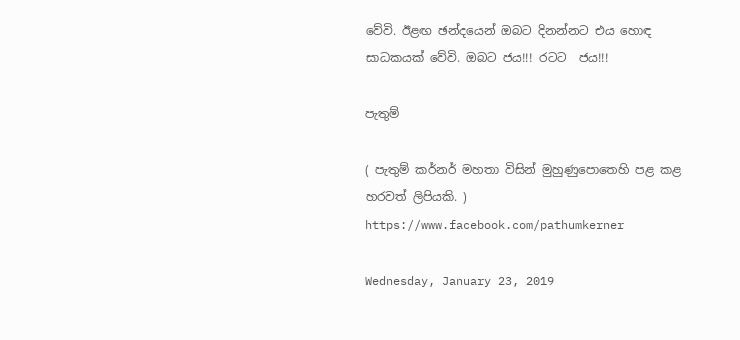වේවි. ඊළඟ ඡන්දයෙන් ඔබට දිනන්නට එය හොඳ සාධකයක් වේවි. ඔබට ජය!!! රටට  ජය!!!

පැතුම්

( පැතුම් කර්නර් මහතා විසින් මුහුණුපොතෙහි පළ කළ හරවත් ලිපියකි. )
https://www.facebook.com/pathumkerner

Wednesday, January 23, 2019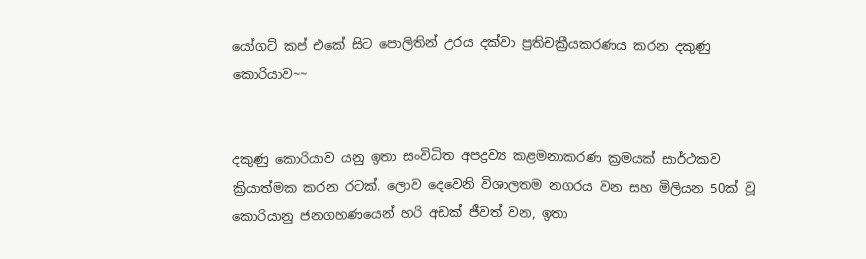යෝගට් කප් එකේ සිට පොලිතින් උරය දක්වා ප්‍රතිචක්‍රීයකරණය කරන දකුණු කොරියාව~~


දකුණු කොරියාව යනු ඉතා සංවිධිත අපද්‍රව්‍ය කළමනාකරණ ක්‍රමයක් සාර්ථකව ක්‍රියාත්මක කරන රටක්. ලොව දෙවෙනි විශාලතම නගරය වන සහ මිලියන 50ක් වූ කොරියානු ජනගහණයෙන් හරි අඩක් ජීවත් වන, ඉතා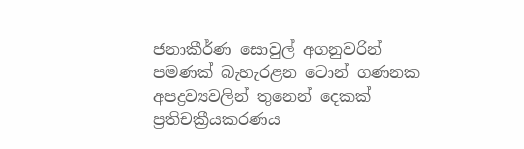ජනාකීර්ණ සොවුල් අගනුවරින් පමණක් බැහැරළන ටොන් ගණනක අපද්‍රව්‍යවලින් තුනෙන් දෙකක් ප්‍රතිචක්‍රීයකරණය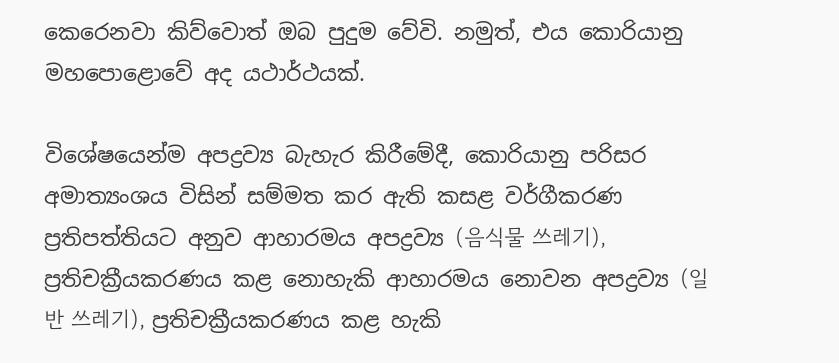කෙරෙනවා කිව්වොත් ඔබ පුදුම වේවි. නමුත්, එය කොරියානු මහපොළොවේ අද යථාර්ථයක්.

විශේෂයෙන්ම අපද්‍රව්‍ය බැහැර කිරීමේදී, කොරියානු පරිසර අමාත්‍යංශය විසින් සම්මත කර ඇති කසළ වර්ගීකරණ ප්‍රතිපත්තියට අනුව ආහාරමය අපද්‍රව්‍ය (음식물 쓰레기), ප්‍රතිචක්‍රීයකරණය කළ නොහැකි ආහාරමය නොවන අපද්‍රව්‍ය (일반 쓰레기), ප්‍රතිචක්‍රීයකරණය කළ හැකි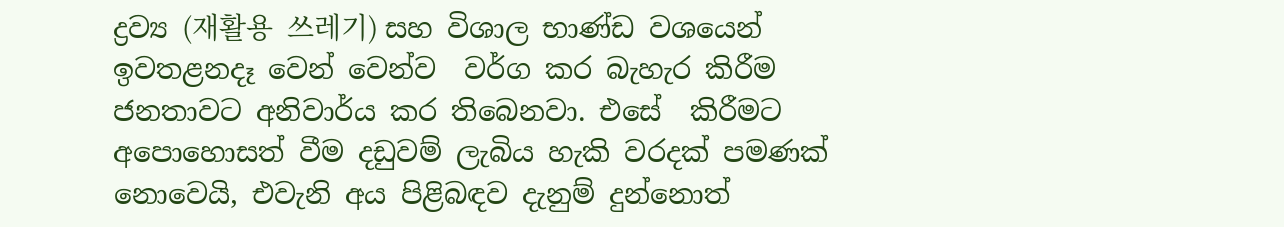ද්‍රව්‍ය (재활용  쓰레기) සහ විශාල භාණ්ඩ වශයෙන් ඉවතළනදෑ වෙන් වෙන්ව  වර්ග කර බැහැර කිරීම ජනතාවට අනිවාර්ය කර තිබෙනවා. එසේ  කිරීමට අපොහොසත් වීම දඩුවම් ලැබිය හැකි වරදක් පමණක් නොවෙයි, එවැනි අය පිළිබඳව දැනුම් දුන්නොත්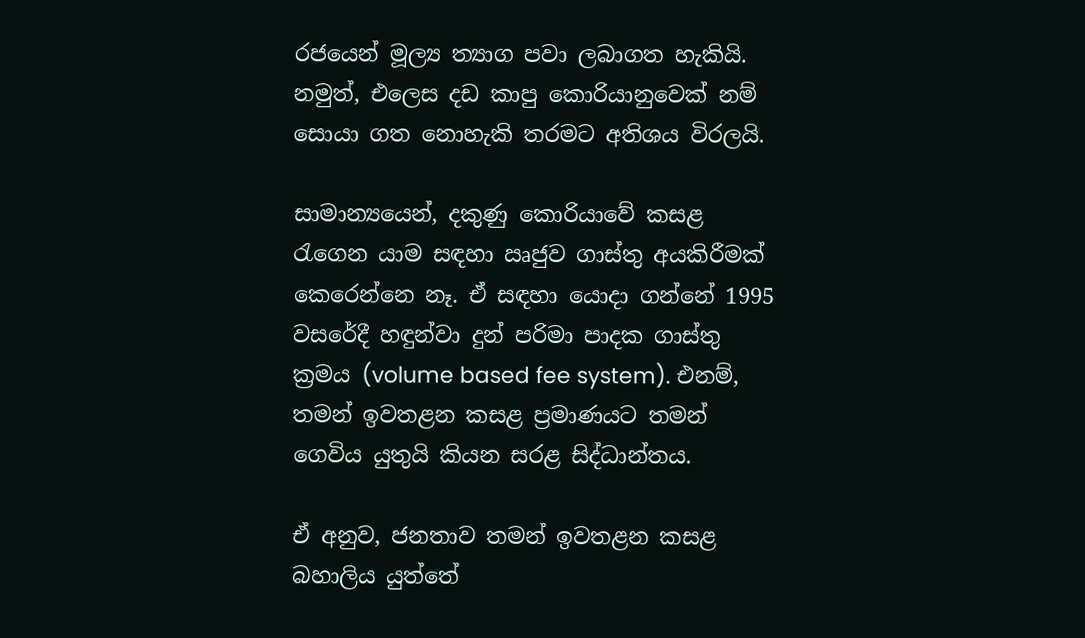රජයෙන් මූල්‍ය ත්‍යාග පවා ලබාගත හැකියි. නමුත්, එලෙස දඩ කාපු කොරියානුවෙක් නම් සොයා ගත නොහැකි තරමට අතිශය විරලයි.

සාමාන්‍යයෙන්, දකුණු කොරියාවේ කසළ රැගෙන යාම සඳහා ඍජුව ගාස්තු අයකිරීමක් කෙරෙන්නෙ නෑ. ඒ සඳහා ‍යොදා ගන්නේ 1995 වසරේදී හඳුන්වා දුන් පරිමා පාදක ගාස්තු ක්‍රමය (volume based fee system). එනම්, තමන් ඉවතළන කසළ ප්‍රමාණයට තමන් ගෙවිය යුතුයි කියන සරළ සිද්ධාන්තය.

ඒ අනුව, ජනතාව තමන් ඉවතළන කසළ බහාලිය යුත්තේ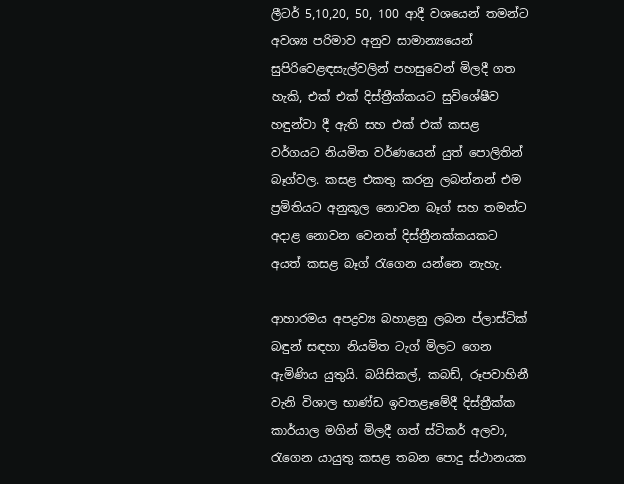ලීටර් 5,10,20, 50, 100 ආදී වශයෙන් තමන්ට අවශ්‍ය පරිමාව අනුව සාමාන්‍යයෙන් සුපිරිවෙළඳසැල්වලින් පහසුවෙන් මිලදී ගත හැකි, එක් එක් දිස්ත්‍රීක්කයට සුවිශේෂීව හඳුන්වා දී ඇති සහ එක් එක් කසළ වර්ගයට නියමිත වර්ණයෙන් යුත් පොලිතින් බෑග්වල. කසළ එකතු කරනු ලබන්නන් එම ප්‍රමිතියට අනුකූල නොවන බෑග් සහ තමන්ට අදාළ නොවන වෙනත් දිස්ත්‍රීනක්කයකට අයත් කසළ බෑග් රැගෙන යන්නෙ නැහැ.

ආහාරමය අපද්‍රව්‍ය බහාළනු ලබන ප්ලාස්ටික් බඳුන් සඳහා නියමිත ටැග් මිලට ගෙන ඇමිණිය යුතුයි. බයිසිකල්, කබඩ්, රූපවාහිනී වැනි විශාල භාණ්ඩ ඉවතළෑමේදී දිස්ත්‍රීක්ක කාර්යාල මගින් මිලදී ගත් ස්ටිකර් අලවා, රැගෙන යායුතු කසළ තබන පොදු ස්ථානයක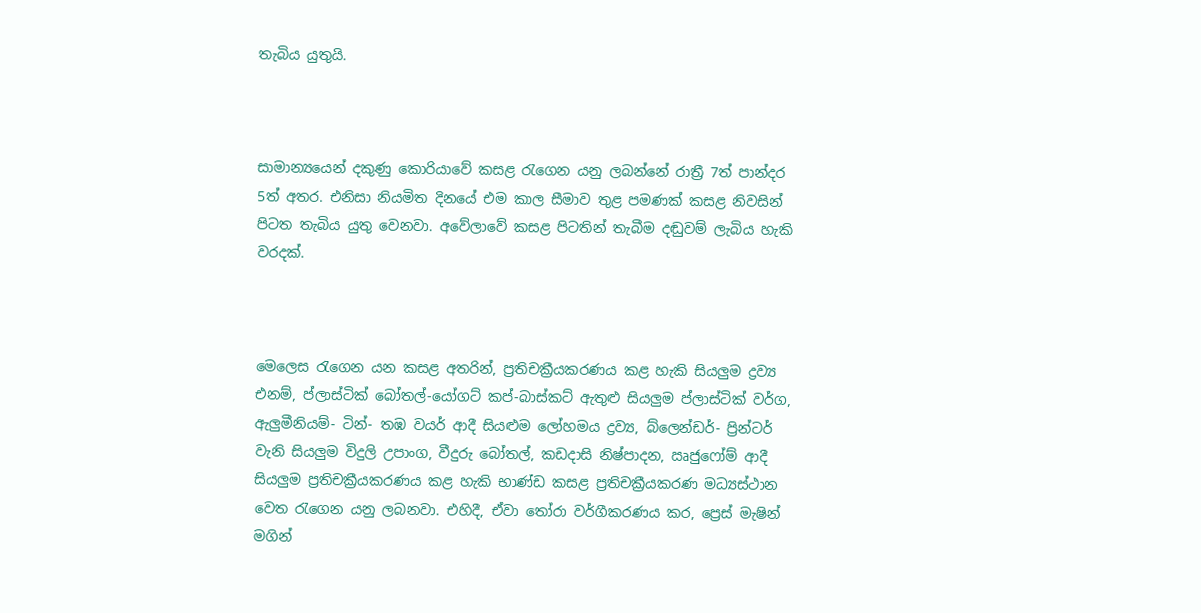තැබිය යුතුයි.



සාමාන්‍යයෙන් දකුණු කොරියාවේ කසළ රැගෙන යනු ලබන්නේ රාත්‍රී 7ත් පාන්දර 5ත් අතර. එනිසා නියමිත දිනයේ එම කාල සීමාව තුළ පමණක් කසළ නිවසින් පිටත තැබිය යුතු වෙනවා. අවේලාවේ කසළ පිටතින් තැබීම දඬුවම් ලැබිය හැකි වරදක්.



මෙලෙස රැගෙන යන කසළ අතරින්, ප්‍රතිචක්‍රීයකරණය කළ හැකි සියලුම ද්‍රව්‍ය එනම්, ප්ලාස්ටික් බෝතල්-යෝගට් කප්-බාස්කට් ඇතුළු සියලුම ප්ලාස්ටික් වර්ග, ඇලුමීනියම්- ටින්- තඹ වයර් ආදී සියළුම ලෝහමය ද්‍රව්‍ය, බ්ලෙන්ඩර්- ප්‍රින්ටර් වැනි සියලුම විදුලි උපාංග, වීදුරු බෝතල්, කඩදාසි නිෂ්පාදන, ඍජුෆෝම් ආදී සියලුම ප්‍රතිචක්‍රීයකරණය කළ හැකි භාණ්ඩ කසළ ප්‍රතිචක්‍රීයකරණ මධ්‍යස්ථාන වෙත රැගෙන යනු ලබනවා. එහිදී, ඒවා තෝරා වර්ගීකරණය කර, ප්‍රෙස් මැෂින් මගින්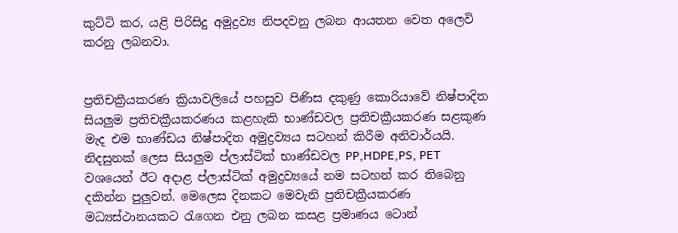කුට්ටි කර, යළි පිරිසිදු අමුද්‍රව්‍ය නිපදවනු ලබන ආයතන වෙත අලෙවි කරනු ලබනවා.


ප්‍රතිචක්‍රීයකරණ ක්‍රියාවලියේ පහසුව පිණිස දකුණු කොරියාවේ නිෂ්පාදිත සියලුම ප්‍රතිචක්‍රීයකරණය කළහැකි භාණ්ඩවල ප්‍රතිචක්‍රීයකරණ සළකුණ මැද එම භාණ්ඩය නිෂ්පාදිත අමුද්‍රව්‍යය සටහන් කිරීම අනිවාර්යයි. නිදසුනක් ලෙස සියලුම ප්ලාස්ටික් භාණ්ඩවල PP,HDPE,PS, PET වශයෙන් ඊට අදාළ ප්ලාස්ටික් අමුද්‍රව්‍යයේ නම සටහන් කර තිබෙනු දකින්න පුලුවන්. මෙලෙස දිනකට මෙවැනි ප්‍රතිචක්‍රීයකරණ මධ්‍යස්ථානයකට රැගෙන එනු ලබන කසළ ප්‍රමාණය ටොන්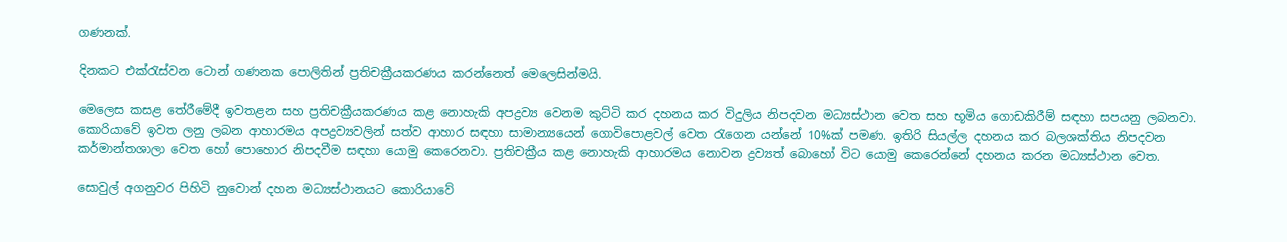ගණනක්.

දිනකට එක්රැස්වන ටොන් ගණනක පොලිතින් ප්‍රතිචක්‍රීයකරණය කරන්නෙත් මෙලෙසින්මයි.

මෙලෙස කසළ තේරීමේදී ඉවතළන සහ ප්‍රතිචක්‍රීයකරණය කළ නොහැකි අපද්‍රව්‍ය වෙනම කුට්ටි කර දහනය කර විදුලිය නිපදවන මධ්‍යස්ථාන වෙත සහ භූමිය ගොඩකිරීම් සඳහා සපයනු ලබනවා. කොරියාවේ ඉවත ලනු ලබන ආහාරමය අපද්‍රව්‍යවලින් සත්ව ආහාර සඳහා සාමාන්‍යයෙන් ගොවිපොළවල් වෙත රැගෙන යන්නේ 10%ක් පමණ. ඉතිරි සියල්ල දහනය කර බලශක්තිය නිපදවන කර්මාන්තශාලා වෙත හෝ පොහොර නිපදවීම සඳහා යොමු කෙරෙනවා. ප්‍රතිචක්‍රීය කළ නොහැකි ආහාරමය නොවන ද්‍රව්‍යත් බොහෝ විට යොමු කෙරෙන්නේ දහනය කරන මධ්‍යස්ථාන වෙත.

සොවුල් අගනුවර පිහිටි නුවොන් දහන මධ්‍යස්ථානයට කොරියාවේ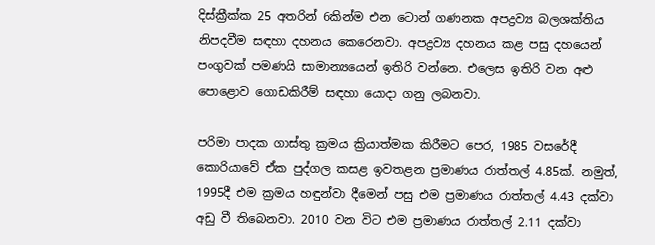දිස්ක්‍රීක්ක 25 අතරින් 6කින්ම එන ටොන් ගණනක අපද්‍රව්‍ය බලශක්තිය නිපදවීම සඳහා දහනය කෙරෙනවා. අපද්‍රව්‍ය දහනය කළ පසු දහයෙන් පංගුවක් පමණයි සාමාන්‍යයෙන් ඉතිරි වන්නෙ. එලෙස ඉතිරි වන අළු පොළොව ගොඩකිරීම් සඳහා යොදා ගනු ලබනවා.

පරිමා පාදක ගාස්තු ක්‍රමය ක්‍රියාත්මක කිරීමට පෙර, 1985 වසරේදී කොරියාවේ ඒක පුද්ගල කසළ ඉවතළන ප්‍රමාණය රාත්තල් 4.85ක්. නමුත්, 1995දී එම ක්‍රමය හඳුන්වා දීමෙන් පසු එම ප්‍රමාණය රාත්තල් 4.43 දක්වා අඩු වී තිබෙනවා. 2010 වන විට එම ප්‍රමාණය රාත්තල් 2.11 දක්වා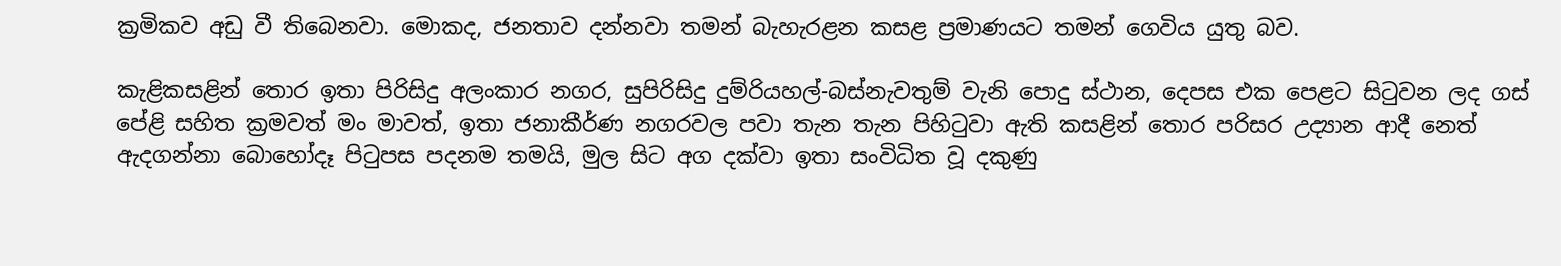ක්‍රමිකව අඩු වී තිබෙනවා. මොකද, ජනතාව දන්නවා තමන් බැහැරළන කසළ ප්‍රමාණයට තමන් ගෙවිය යුතු බව.

කැළිකසළින් තොර ඉතා පිරිසිදු අලංකාර නගර, සුපිරිසිදු දුම්රියහල්-බස්නැවතුම් වැනි පොදු ස්ථාන, දෙපස එක පෙළට සිටුවන ලද ගස් පේළි සහිත ක්‍රමවත් මං මාවත්, ඉතා ජනාකීර්ණ නගරවල පවා තැන තැන පිහිටුවා ඇති කසළින් තොර පරිසර උද්‍යාන ආදී නෙත් ඇදගන්නා බොහෝදෑ පිටුපස පදනම තමයි, මුල සිට අග දක්වා ඉතා සංවිධිත වූ දකුණු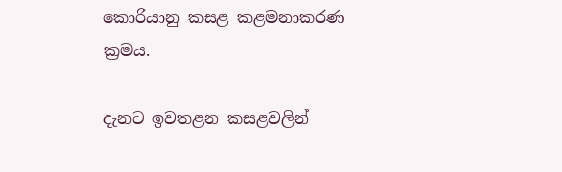කොරියානු කසළ කළමනාකරණ ක්‍රමය.

දැනට ඉවතළන කසළවලින්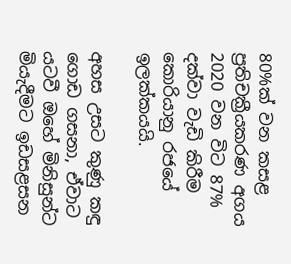80%ක් වන කසළ ප්‍රතිචක්‍රීයකරණ අගය 2020 වන විට 87% දක්වා වැඩි කිරීම කොරියානු රජයේ ඉලක්කයයි.

අහස උසට කුණු කඳු ගොඩ ගසනා, ඒවාට යටවී ඔහේ මිනිසුන්ට මියැදීමට ඉඩසළසන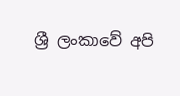ශ්‍රී ලංකාවේ අපි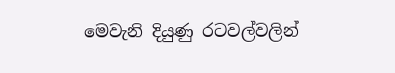මෙවැනි දියුණු රටවල්වලින්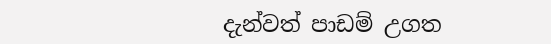දැන්වත් පාඩම් උගත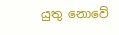යුතු නොවේ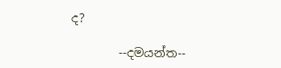ද?

        --දමයන්ත--